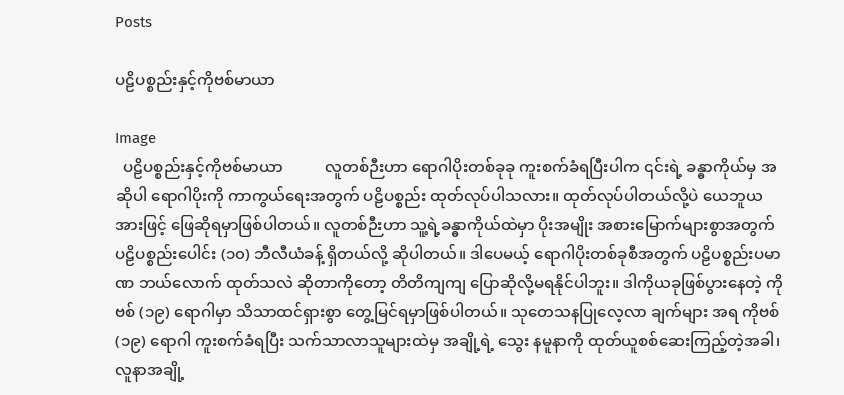Posts

ပဠိပစ္စည်းနှင့်ကိုဗစ်မာယာ

Image
  ပဠိပစ္စည်းနှင့်ကိုဗစ်မာယာ           လူတစ်ဉီးဟာ ရောဂါပိုးတစ်ခုခု ကူးစက်ခံရပြီးပါက ၎င်းရဲ့ ခန္ဓာကိုယ်မှ အဆိုပါ ရောဂါပိုးကို ကာကွယ်ရေးအတွက် ပဠိပစ္စည်း ထုတ်လုပ်ပါသလား။ ထုတ်လုပ်ပါတယ်လို့ပဲ ယေဘူယအားဖြင့် ဖြေဆိုရမှာဖြစ်ပါတယ်။ လူတစ်ဉီးဟာ သူ့ရဲ့ခန္ဓာကိုယ်ထဲမှာ ပိုးအမျိုး အစားမြောက်များစွာအတွက် ပဠိပစ္စည်းပေါင်း (၁၀) ဘီလီယံခန့် ရှိတယ်လို့ ဆိုပါတယ်။ ဒါပေမယ့် ရောဂါပိုးတစ်ခုစီအတွက် ပဠိပစ္စည်းပမာဏ ဘယ်လောက် ထုတ်သလဲ ဆိုတာကိုတော့ တိတိကျကျ ပြောဆိုလို့မရနိုင်ပါဘူး။ ဒါကိုယခုဖြစ်ပွားနေတဲ့ ကိုဗစ် (၁၉) ရောဂါမှာ သိသာထင်ရှားစွာ တွေ့မြင်ရမှာဖြစ်ပါတယ်။ သုတေသနပြုလေ့လာ ချက်များ အရ ကိုဗစ် (၁၉) ရောဂါ ကူးစက်ခံရပြီး သက်သာလာသူများထဲမှ အချို့ရဲ့ သွေး နမူနာကို ထုတ်ယူစစ်ဆေးကြည့်တဲ့အခါ၊ လူနာအချို့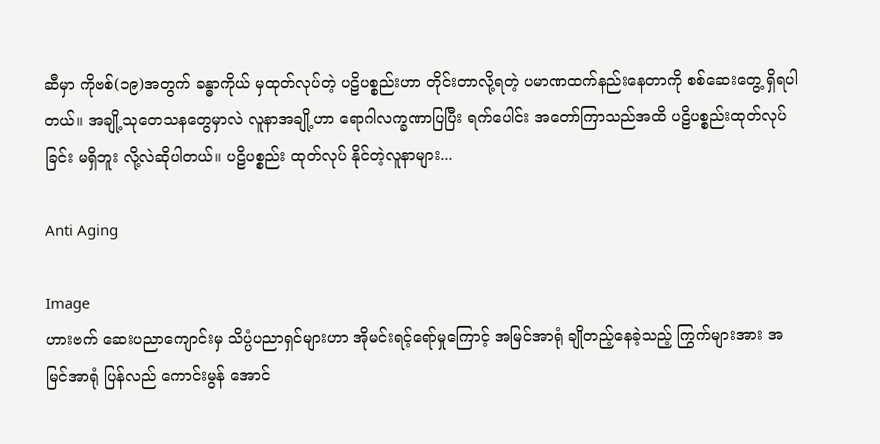ဆီမှာ ကိုဗစ်(၁၉)အတွက် ခန္ဓာကိုယ် မှထုတ်လုပ်တဲ့ ပဠိပစ္စည်းဟာ တိုင်းတာလို့ရတဲ့ ပမာဏထက်နည်းနေတာကို စစ်ဆေးတွေ့ ရှိရပါတယ်။ အချို့သုတေသနတွေမှာလဲ လူနာအချို့ဟာ ရောဂါလက္ခဏာပြပြီး ရက်ပေါင်း အတော်ကြာသည်အထိ ပဠိပစ္စည်းထုတ်လုပ်ခြင်း မရှိဘူး လို့လဲဆိုပါတယ်။ ပဠိပစ္စည်း ထုတ်လုပ် နိုင်တဲ့လူနာများ...

Anti Aging

Image
ဟားဗက် ဆေးပညာကျောင်းမှ သိပ္ပံပညာရှင်များဟာ အိုမင်းရင့်ရော်မှုကြောင့် အမြင်အာရုံ ချိုတည့်နေခဲ့သည့် ကြွက်များအား အမြင်အာရုံ ပြန်လည် ကောင်းမွန် အောင်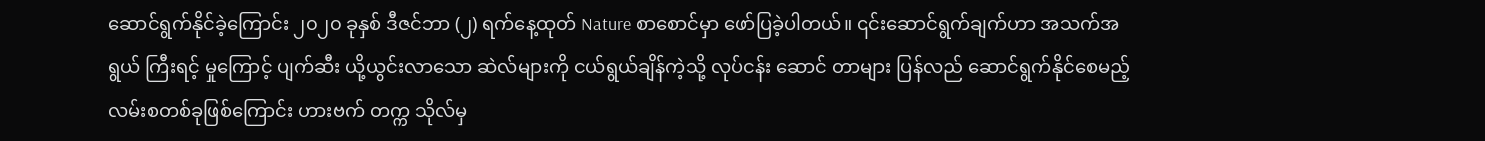ဆောင်ရွက်နိုင်ခဲ့ကြောင်း ၂၀၂၀ ခုနှစ် ဒီဇင်ဘာ (၂) ရက်နေ့ထုတ် Nature စာစောင်မှာ ဖော်ပြခဲ့ပါတယ်။ ၎င်းဆောင်ရွက်ချက်ဟာ အသက်အရွယ် ကြီးရင့် မှုကြောင့် ပျက်ဆီး ယို့ယွင်းလာသော ဆဲလ်များကို ငယ်ရွယ်ချိန်ကဲ့သို့ လုပ်ငန်း ဆောင် တာများ ပြန်လည် ဆောင်ရွက်နိုင်စေမည့် လမ်းစတစ်ခုဖြစ်ကြောင်း ဟားဗက် တက္က သိုလ်မှ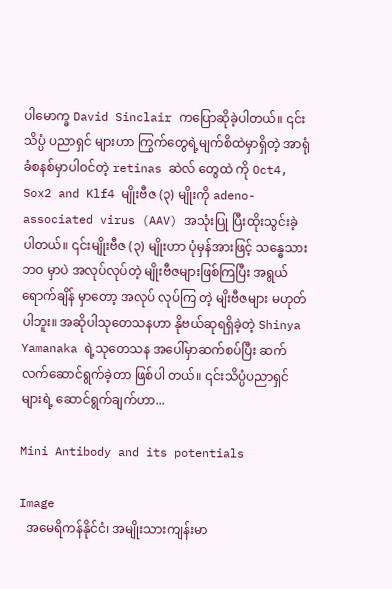ပါမောက္ခ David Sinclair ကပြောဆိုခဲ့ပါတယ်။ ၎င်းသိပ္ပံ ပညာရှင် များဟာ ကြွက်တွေရဲ့မျက်စိထဲမှာရှိတဲ့ အာရုံခံစနစ်မှာပါဝင်တဲ့ retinas ဆဲလ် တွေထဲ ကို Oct4, Sox2 and Klf4 မျိုးဗီဇ (၃) မျိုးကို adeno-associated virus (AAV) အသုံးပြု ပြီးထိုးသွင်းခဲ့ပါတယ်။ ၎င်းမျိုးဗီဇ (၃) မျိုးဟာ ပုံမှန်အားဖြင့် သန္ဓေသား ဘဝ မှာပဲ အလုပ်လုပ်တဲ့ မျိုးဗီဇများဖြစ်ကြပြီး အရွယ်ရောက်ချိန် မှာတော့ အလုပ် လုပ်ကြ တဲ့ မျိးဗီဇများ မဟုတ်ပါဘူး။ အဆိုပါသုတေသနဟာ နိုဗယ်ဆုရရှိခဲ့တဲ့ Shinya Yamanaka ရဲ့သုတေသန အပေါ်မှာဆက်စပ်ပြီး ဆက်လက်ဆောင်ရွက်ခဲ့တာ ဖြစ်ပါ တယ်။ ၎င်းသိပ္ပံပညာရှင်များရဲ့ ဆောင်ရွက်ချက်ဟာ...

Mini Antibody and its potentials

Image
  အမေရိကန်နိုင်ငံ၊ အမျိုးသားကျန်းမာ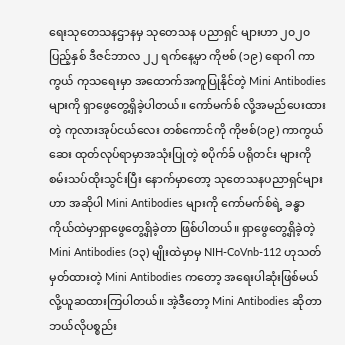ရေးသုတေသနဌာနမှ သုတေသန ပညာရှင် များဟာ ၂၀၂၀ ပြည့်နှစ် ဒီဇင်ဘာလ ၂၂ ရက်နေ့မှာ ကိုဗစ် (၁၉) ရောဂါ ကာကွယ် ကုသရေးမှာ အထောက်အကူပြုနိုင်တဲ့ Mini Antibodies များကို ရှာဖွေတွေ့ရှိခဲ့ပါတယ်။ ကော်မက်စ် လို့အမည်ပေးထားတဲ့ ကုလားအုပ်ငယ်လေး တစ်ကောင်ကို ကိုဗစ်(၁၉) ကာကွယ်ဆေး ထုတ်လုပ်ရာမှာအသုံးပြုတဲ့ စပိုက်ခ် ပရိုတင်း များကို စမ်းသပ်ထိုးသွင်းပြီး နောက်မှာတော့ သုတေသနပညာရှင်များဟာ အဆိုပါ Mini Antibodies များကို ကော်မက်စ်ရဲ့ ခန္ဓာကိုယ်ထဲမှာရှာဖွေတွေ့ရှိခဲ့တာ ဖြစ်ပါတယ်။ ရှာဖွေတွေ့ရှိခဲ့တဲ့ Mini Antibodies (၁၃) မျိုးထဲမှာမှ NIH-CoVnb-112 ဟုသတ်မှတ်ထားတဲ့ Mini Antibodies ကတော့ အရေးပါဆုံးဖြစ်မယ်လို့ယူဆထားကြပါတယ်။ အဲ့ဒီတော့ Mini Antibodies ဆိုတာ ဘယ်လိုပစ္စည်း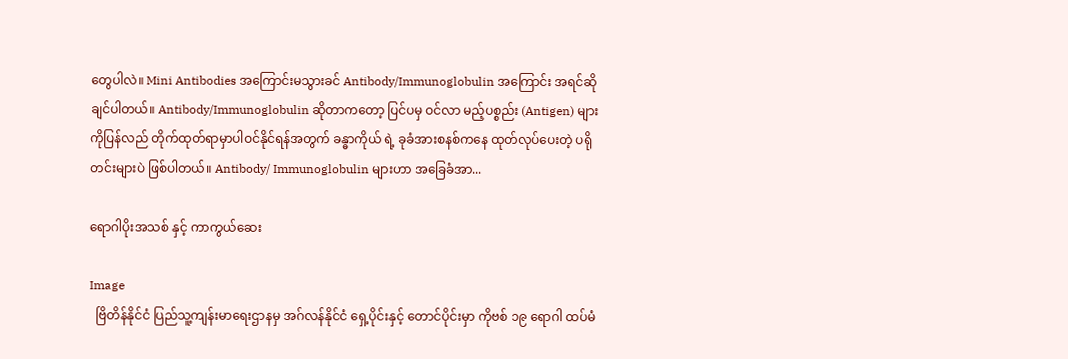တွေပါလဲ။ Mini Antibodies အကြောင်းမသွားခင် Antibody/Immunoglobulin အကြောင်း အရင်ဆို ချင်ပါတယ်။ Antibody/Immunoglobulin ဆိုတာကတော့ ပြင်ပမှ ဝင်လာ မည့်ပစ္စည်း (Antigen) များကိုပြန်လည် တိုက်ထုတ်ရာမှာပါဝင်နိုင်ရန်အတွက် ခန္ဓာကိုယ် ရဲ့ ခုခံအားစနစ်ကနေ ထုတ်လုပ်ပေးတဲ့ ပရိုတင်းများပဲ ဖြစ်ပါတယ်။ Antibody/ Immunoglobulin များဟာ အခြေခံအာ...

ရောဂါပိုးအသစ် နှင့် ကာကွယ်ဆေး

Image
  ဗြိတိန်နိုင်ငံ ပြည်သူ့ကျန်းမာရေးဌာနမှ အဂ်လန်နိုင်ငံ ရှေ့ပိုင်းနှင့် တောင်ပိုင်းမှာ ကိုဗစ် ၁၉ ရောဂါ ထပ်မံ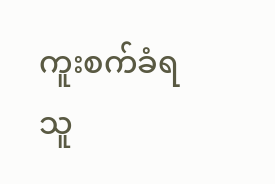ကူးစက်ခံရသူ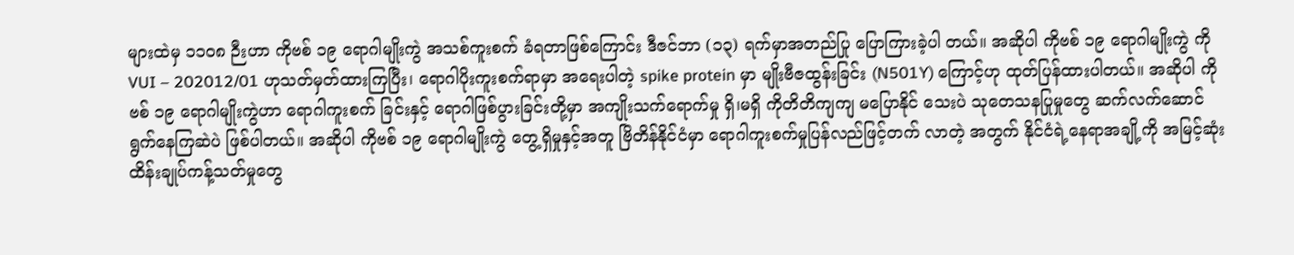များထဲမှ ၁၁၀၈ ဉီးဟာ ကိုဗစ် ၁၉ ရောဂါမျိုးကွဲ အသစ်ကူးစက် ခံရတာဖြစ်ကြောင်း ဒီဇင်ဘာ (၁၃) ရက်မှာအတည်ပြု ပြောကြားခဲ့ပါ တယ်။ အဆိုပါ ကိုဗစ် ၁၉ ရောဂါမျိုးကွဲ ကို VUI – 202012/01 ဟုသတ်မှတ်ထားကြပြီး၊ ရောဂါပိုးကူးစက်ရာမှာ အရေးပါတဲ့ spike protein မှာ မျိုးဗီဇထွန်းခြင်း (N501Y) ကြောင့်ဟု ထုတ်ပြန်ထားပါတယ်။ အဆိုပါ ကိုဗစ် ၁၉ ရောဂါမျိုးကွဲဟာ ရောဂါကူးစက် ခြင်းနှင့် ရောဂါဖြစ်ပွားခြင်းတို့မှာ အကျိုးသက်ရောက်မှု ရှိ၊မရှိ ကိုတိတိကျကျ မပြောနိုင် သေးပဲ သုတေသနပြုမှုတွေ ဆက်လက်ဆောင်ရွက်နေကြဆဲပဲ ဖြစ်ပါတယ်။ အဆိုပါ ကိုဗစ် ၁၉ ရောဂါမျိုးကွဲ တွေ့ရှိမှုနှင့်အတူ ဗြိတိန်နိုင်ငံမှာ ရောဂါကူးစက်မှုပြန်လည်ဖြင့်တက် လာတဲ့ အတွက် နိုင်ငံရဲ့နေရာအချို့ကို အမြင့်ဆုံး ထိန်းချုပ်ကန့်သတ်မှုတွေ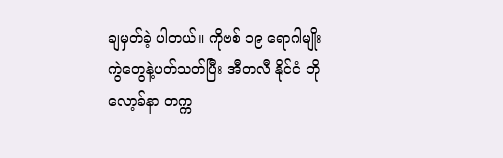ချမှတ်ခဲ့ ပါတယ်။ ကိုဗစ် ၁၉ ရောဂါမျိုးကွဲတွေနဲ့ပတ်သတ်ပြီး အီတလီ နိုင်ငံ ဘိုလော့ခ်နာ တက္က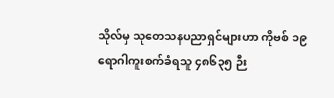သိုလ်မှ သုတေသနပညာရှင်များဟာ ကိုဗစ် ၁၉ ရောဂါကူးစက်ခံရသူ ၄၈၆၃၅ ဉီး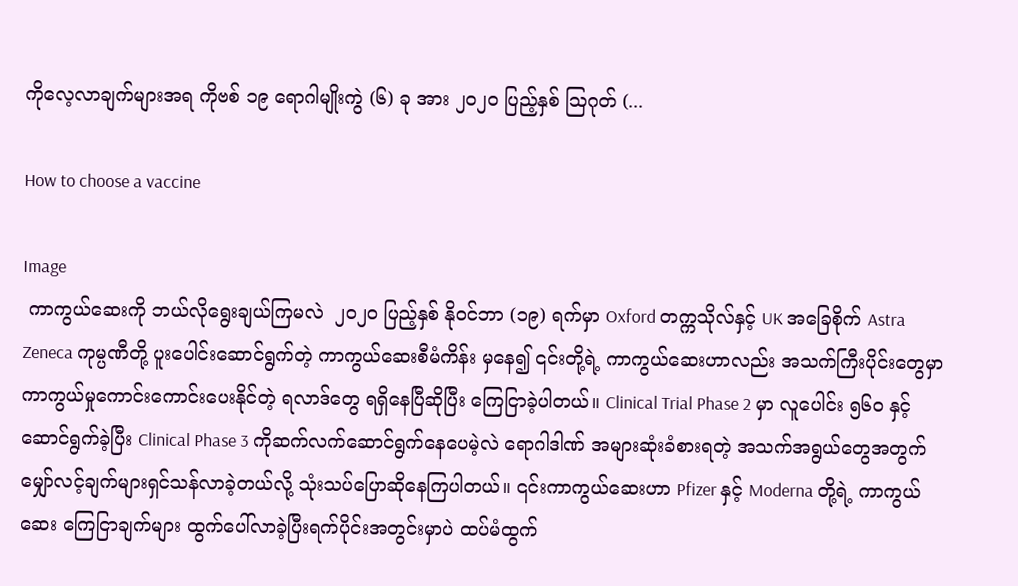ကိုလေ့လာချက်များအရ ကိုဗစ် ၁၉ ရောဂါမျိုးကွဲ (၆) ခု အား ၂၀၂၀ ပြည့်နှစ် ဩဂုတ် (...

How to choose a vaccine

Image
 ကာကွယ်ဆေးကို ဘယ်လိုရွေးချယ်ကြမလဲ  ၂၀၂၀ ပြည့်နှစ် နိုဝင်ဘာ (၁၉) ရက်မှာ Oxford တက္ကသိုလ်နှင့် UK အခြေစိုက် Astra Zeneca ကုမ္ပဏီတို့ ပူးပေါင်းဆောင်ရွက်တဲ့ ကာကွယ်ဆေးစီမံကိန်း မှနေ၍ ၎င်းတို့ရဲ့ ကာကွယ်ဆေးဟာလည်း အသက်ကြီးပိုင်းတွေမှာ ကာကွယ်မှုကောင်းကောင်းပေးနိုင်တဲ့ ရလာဒ်တွေ ရရှိနေပြီဆိုပြီး ကြေငြာခဲ့ပါတယ်။ Clinical Trial Phase 2 မှာ လူပေါင်း ၅၆၀ နှင့်ဆောင်ရွက်ခဲ့ပြီး Clinical Phase 3 ကိုဆက်လက်ဆောင်ရွက်နေပေမဲ့လဲ ရောဂါဒါဏ် အများဆုံးခံစားရတဲ့ အသက်အရွယ်တွေအတွက် မျှော်လင့်ချက်များရှင်သန်လာခဲ့တယ်လို့ သုံးသပ်ပြောဆိုနေကြပါတယ်။ ၎င်းကာကွယ်ဆေးဟာ Pfizer နှင့် Moderna တို့ရဲ့ ကာကွယ်ဆေး ကြေငြာချက်များ ထွက်ပေါ်လာခဲ့ပြီးရက်ပိုင်းအတွင်းမှာပဲ ထပ်မံထွက်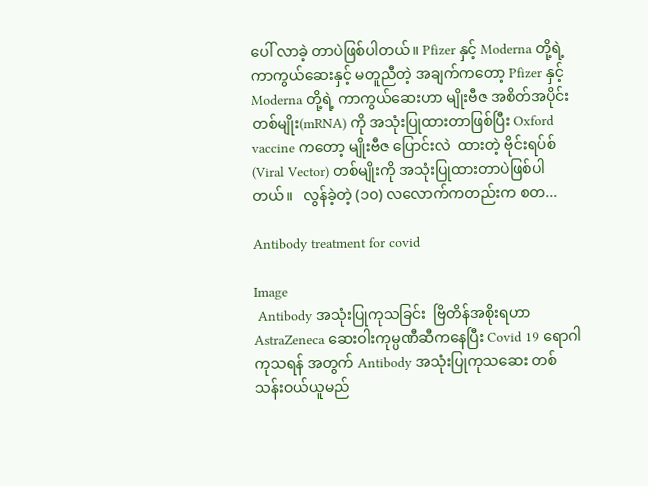ပေါ် လာခဲ့ တာပဲဖြစ်ပါတယ်။ Pfizer နှင့် Moderna တို့ရဲ့ ကာကွယ်ဆေးနှင့် မတူညီတဲ့ အချက်ကတော့ Pfizer နှင့် Moderna တို့ရဲ့ ကာကွယ်ဆေးဟာ မျိုးဗီဇ အစိတ်အပိုင်း တစ်မျိုး(mRNA) ကို အသုံးပြုထားတာဖြစ်ပြီး Oxford vaccine ကတော့ မျိုးဗီဇ ပြောင်းလဲ  ထားတဲ့ ဗိုင်းရပ်စ် (Viral Vector) တစ်မျိုးကို အသုံးပြုထားတာပဲဖြစ်ပါတယ်။   လွန်ခဲ့တဲ့ (၁၀) လလောက်ကတည်းက စတ...

Antibody treatment for covid

Image
 Antibody အသုံးပြုကုသခြင်း  ဗြိတိန်အစိုးရဟာ AstraZeneca ဆေးဝါးကုမ္ပဏီဆီကနေပြီး Covid 19 ရောဂါ ကုသရန် အတွက် Antibody အသုံးပြုကုသဆေး တစ်သန်းဝယ်ယူမည်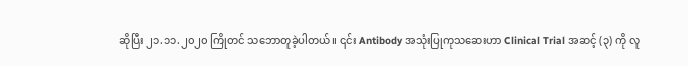ဆိုပြီး ၂၁.၁၁.၂၀၂၀ ကြိုတင် သဘောတူခဲ့ပါတယ်။ ၎င်း Antibody အသုံးပြုကုသဆေးဟာ Clinical Trial အဆင့် (၃) ကို လူ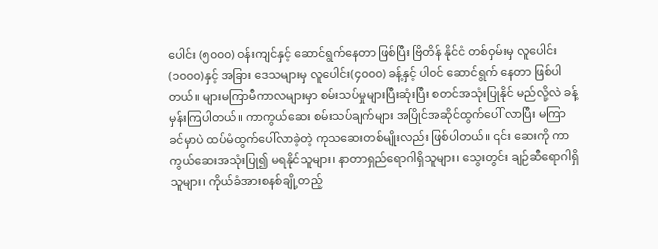ပေါင်း (၅၀၀၀) ဝန်းကျင်နှင့် ဆောင်ရွက်နေတာ ဖြစ်ပြီး ဗြိတိန် နိုင်ငံ တစ်ဝှမ်းမှ လူပေါင်း (၁၀၀၀)နှင့် အခြား ဒေသများမှ လူပေါင်း(၄၀၀၀) ခန့်နှင့် ပါ၀င် ဆောင်ရွက် နေတာ ဖြစ်ပါတယ်။ များမကြာမီကာလများမှာ စမ်းသပ်မှုများပြီးဆုံးပြီး စတင်အသုံးပြုနိုင် မည်လို့လဲ ခန့်မှန်းကြပါတယ်။ ကာကွယ်ဆေး စမ်းသပ်ချက်များ အပြိုင်အဆိုင်ထွက်ပေါ် လာပြီး မကြာခင်မှာပဲ ထပ်မံထွက်ပေါ်လာခဲ့တဲ့ ကုသဆေးတစ်မျိုးလည်း ဖြစ်ပါတယ်။ ၎င်း ဆေးကို ကာကွယ်ဆေးအသုံးပြု၍ မရနိုင်သူများ၊ နာတာရှည်ရောဂါရှိသူများ၊ သွေးတွင်း ချဉ်ဆီရောဂါရှိသူများ၊ ကိုယ်ခံအားစနစ်ချို့တည့်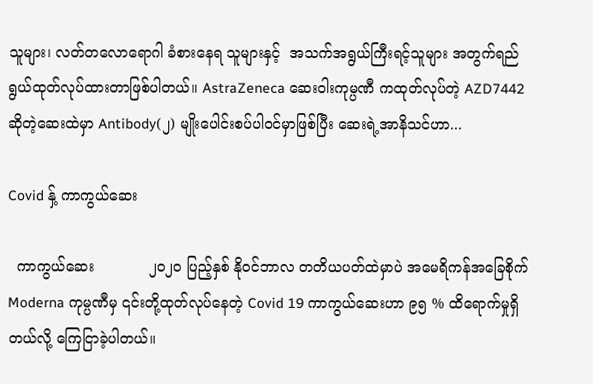သူများ၊ လတ်တလောရောဂါ ခံစားနေရ သူများနှင့်  အသက်အရွယ်ကြီးရင့်သူများ အတွက်ရည်ရွယ်ထုတ်လုပ်ထားတာဖြစ်ပါတယ်။ AstraZeneca ဆေးဝါးကုမ္ပဏီ ကထုတ်လုပ်တဲ့ AZD7442 ဆိုတဲ့ဆေးထဲမှာ Antibody(၂) မျိုးပေါင်းစပ်ပါဝင်မှာဖြစ်ပြီး ဆေးရဲ့အာနိသင်ဟာ...

Covid နှ့် ကာကွယ်ဆေး

  ကာကွယ်ဆေး            ၂၀၂၀ ပြည့်နှစ် နိုဝင်ဘာလ တတိယပတ်ထဲမှာပဲ အမေရိကန်အခြေစိုက် Moderna ကုမ္ပဏီမှ ၎င်းတို့ထုတ်လုပ်နေတဲ့ Covid 19 ကာကွယ်ဆေးဟာ ၉၅ % ထိရောက်မှုရှိ တယ်လို့ ကြေငြာခဲ့ပါတယ်။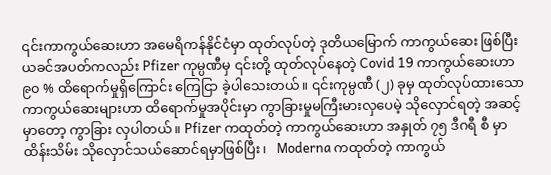၎င်းကာကွယ်ဆေးဟာ အမေရိကန်နိုင်ငံမှာ ထုတ်လုပ်တဲ့ ဒုတိယမြောက် ကာကွယ်ဆေး ဖြစ်ပြီး ယခင်အပတ်ကလည်း Pfizer ကုမ္ပဏီမှ ၎င်းတို့ ထုတ်လုပ်နေတဲ့ Covid 19 ကာကွယ်ဆေးဟာ ၉၀ % ထိရောက်မှုရှိကြောင်း ကြေငြာ ခဲ့ပါသေးတယ်။ ၎င်းကုမ္ပဏီ (၂) ခုမှ ထုတ်လုပ်ထားသော ကာကွယ်ဆေးများဟာ ထိရောက်မှုအပိုင်းမှာ ကွာခြားမှုမကြီးမားလှပေမဲ့ သိုလှောင်ရတဲ့ အဆင့်မှာတော့ ကွာခြား လှပါတယ်။ Pfizer ကထုတ်တဲ့ ကာကွယ်ဆေးဟာ အနှုတ် ၇၅ ဒီဂရီ စီ မှာထိန်းသိမ်း သိုလှောင်သယ်ဆောင်ရမှာဖြစ်ပြီး၊   Moderna ကထုတ်တဲ့ ကာကွယ်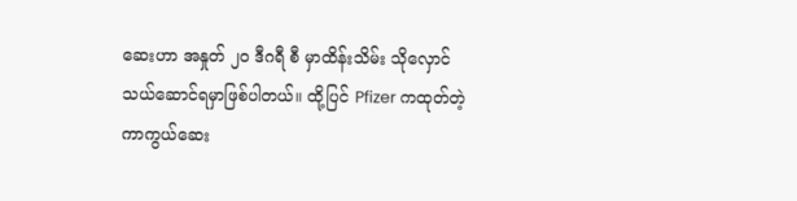ဆေးဟာ အနှုတ် ၂၀ ဒီဂရီ စီ မှာထိန်းသိမ်း သိုလှောင်သယ်ဆောင်ရမှာဖြစ်ပါတယ်။ ထို့ပြင် Pfizer ကထုတ်တဲ့ ကာကွယ်ဆေး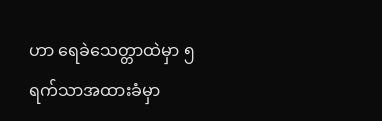ဟာ ရေခဲသေတ္တာထဲမှာ ၅ ရက်သာအထားခံမှာ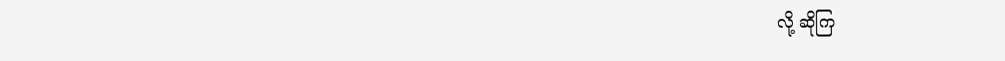လို့ ဆိုကြ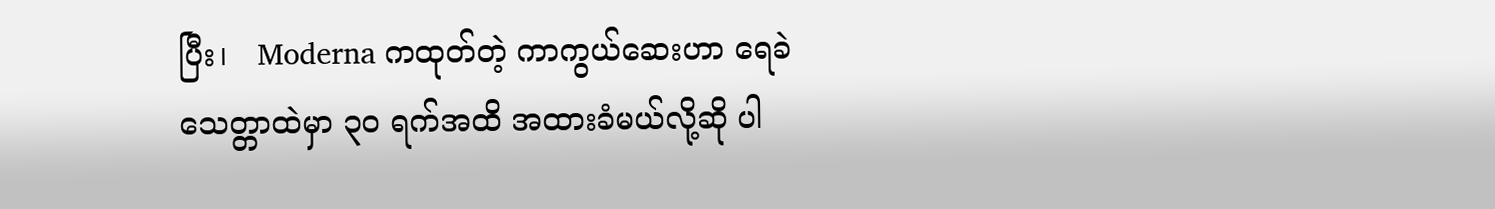ပြီး၊   Moderna ကထုတ်တဲ့ ကာကွယ်ဆေးဟာ ရေခဲသေတ္တာထဲမှာ ၃၀ ရက်အထိ အထားခံမယ်လို့ဆို ပါ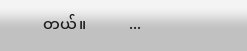တယ်။           ...